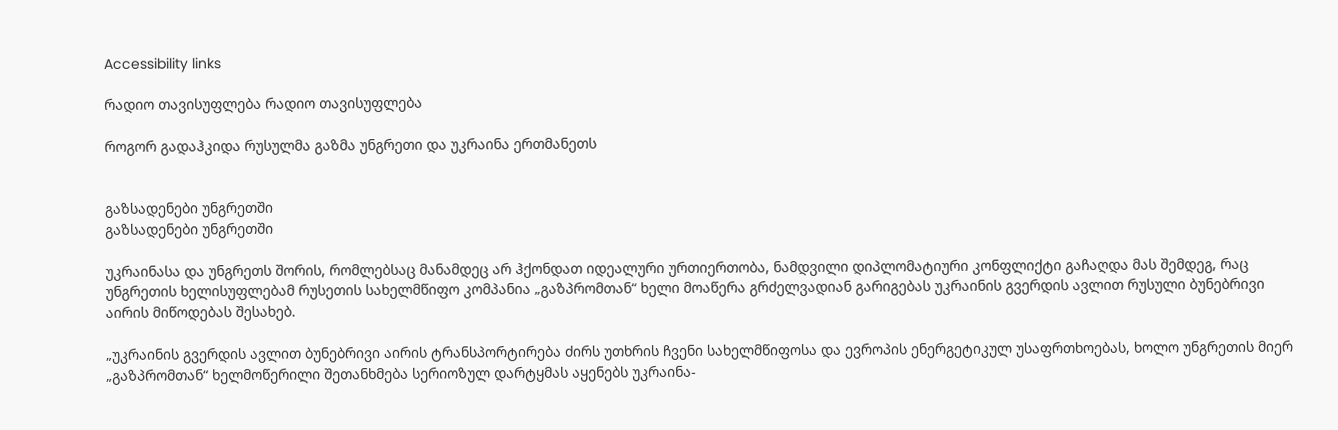Accessibility links

რადიო თავისუფლება რადიო თავისუფლება

როგორ გადაჰკიდა რუსულმა გაზმა უნგრეთი და უკრაინა ერთმანეთს


გაზსადენები უნგრეთში
გაზსადენები უნგრეთში

უკრაინასა და უნგრეთს შორის, რომლებსაც მანამდეც არ ჰქონდათ იდეალური ურთიერთობა, ნამდვილი დიპლომატიური კონფლიქტი გაჩაღდა მას შემდეგ, რაც უნგრეთის ხელისუფლებამ რუსეთის სახელმწიფო კომპანია „გაზპრომთან“ ხელი მოაწერა გრძელვადიან გარიგებას უკრაინის გვერდის ავლით რუსული ბუნებრივი აირის მიწოდებას შესახებ.

„უკრაინის გვერდის ავლით ბუნებრივი აირის ტრანსპორტირება ძირს უთხრის ჩვენი სახელმწიფოსა და ევროპის ენერგეტიკულ უსაფრთხოებას, ხოლო უნგრეთის მიერ „გაზპრომთან“ ხელმოწერილი შეთანხმება სერიოზულ დარტყმას აყენებს უკრაინა-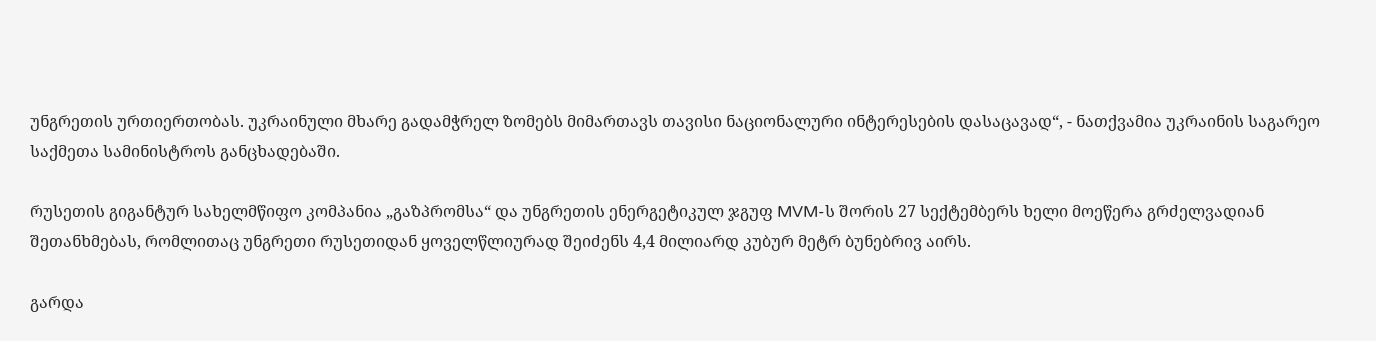უნგრეთის ურთიერთობას. უკრაინული მხარე გადამჭრელ ზომებს მიმართავს თავისი ნაციონალური ინტერესების დასაცავად“, - ნათქვამია უკრაინის საგარეო საქმეთა სამინისტროს განცხადებაში.

რუსეთის გიგანტურ სახელმწიფო კომპანია „გაზპრომსა“ და უნგრეთის ენერგეტიკულ ჯგუფ MVM-ს შორის 27 სექტემბერს ხელი მოეწერა გრძელვადიან შეთანხმებას, რომლითაც უნგრეთი რუსეთიდან ყოველწლიურად შეიძენს 4,4 მილიარდ კუბურ მეტრ ბუნებრივ აირს.

გარდა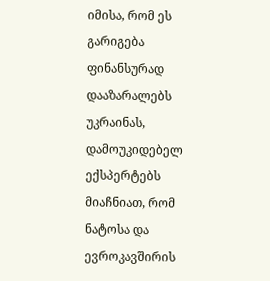იმისა, რომ ეს გარიგება ფინანსურად დააზარალებს უკრაინას, დამოუკიდებელ ექსპერტებს მიაჩნიათ, რომ ნატოსა და ევროკავშირის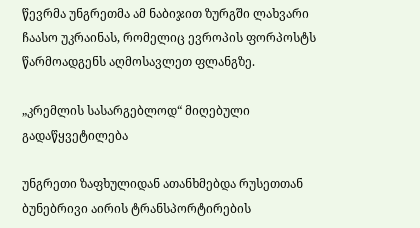წევრმა უნგრეთმა ამ ნაბიჯით ზურგში ლახვარი ჩაასო უკრაინას, რომელიც ევროპის ფორპოსტს წარმოადგენს აღმოსავლეთ ფლანგზე.

„კრემლის სასარგებლოდ“ მიღებული გადაწყვეტილება

უნგრეთი ზაფხულიდან ათანხმებდა რუსეთთან ბუნებრივი აირის ტრანსპორტირების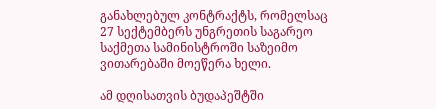განახლებულ კონტრაქტს, რომელსაც 27 სექტემბერს უნგრეთის საგარეო საქმეთა სამინისტროში საზეიმო ვითარებაში მოეწერა ხელი.

ამ დღისათვის ბუდაპეშტში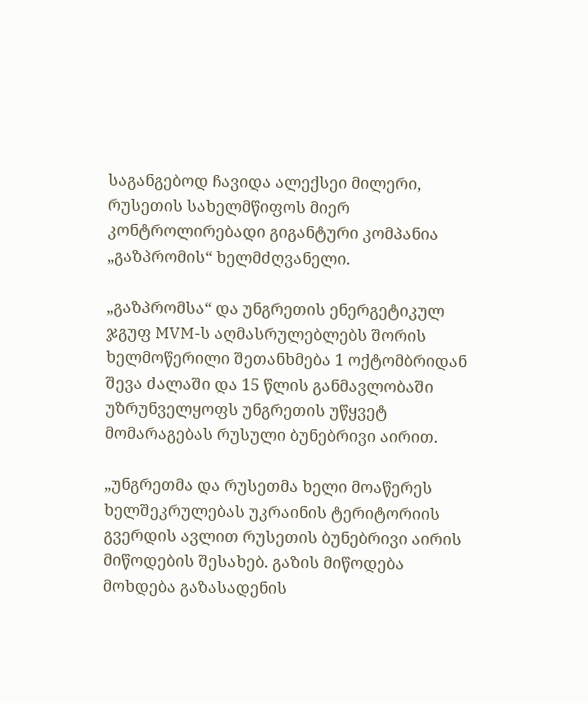საგანგებოდ ჩავიდა ალექსეი მილერი, რუსეთის სახელმწიფოს მიერ კონტროლირებადი გიგანტური კომპანია „გაზპრომის“ ხელმძღვანელი.

„გაზპრომსა“ და უნგრეთის ენერგეტიკულ ჯგუფ MVM-ს აღმასრულებლებს შორის ხელმოწერილი შეთანხმება 1 ოქტომბრიდან შევა ძალაში და 15 წლის განმავლობაში უზრუნველყოფს უნგრეთის უწყვეტ მომარაგებას რუსული ბუნებრივი აირით.

„უნგრეთმა და რუსეთმა ხელი მოაწერეს ხელშეკრულებას უკრაინის ტერიტორიის გვერდის ავლით რუსეთის ბუნებრივი აირის მიწოდების შესახებ. გაზის მიწოდება მოხდება გაზასადენის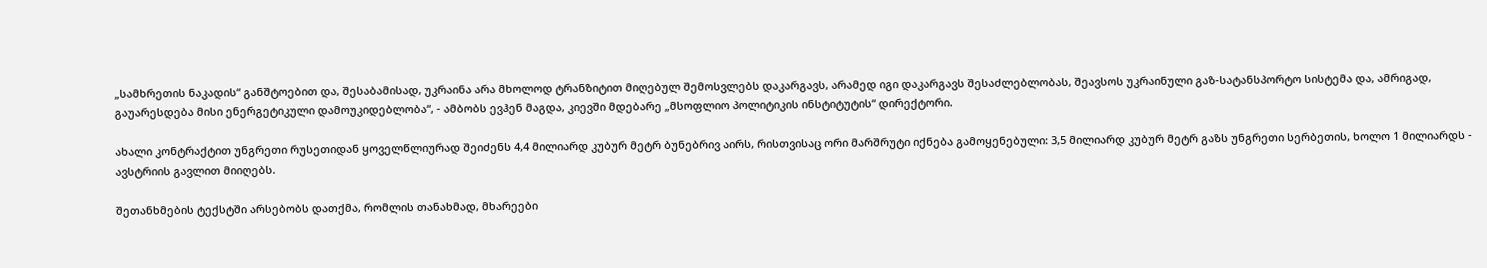„სამხრეთის ნაკადის“ განშტოებით და, შესაბამისად, უკრაინა არა მხოლოდ ტრანზიტით მიღებულ შემოსვლებს დაკარგავს, არამედ იგი დაკარგავს შესაძლებლობას, შეავსოს უკრაინული გაზ-სატანსპორტო სისტემა და, ამრიგად, გაუარესდება მისი ენერგეტიკული დამოუკიდებლობა“, - ამბობს ევჰენ მაგდა, კიევში მდებარე „მსოფლიო პოლიტიკის ინსტიტუტის“ დირექტორი.

ახალი კონტრაქტით უნგრეთი რუსეთიდან ყოველწლიურად შეიძენს 4,4 მილიარდ კუბურ მეტრ ბუნებრივ აირს, რისთვისაც ორი მარშრუტი იქნება გამოყენებული: 3,5 მილიარდ კუბურ მეტრ გაზს უნგრეთი სერბეთის, ხოლო 1 მილიარდს - ავსტრიის გავლით მიიღებს.

შეთანხმების ტექსტში არსებობს დათქმა, რომლის თანახმად, მხარეები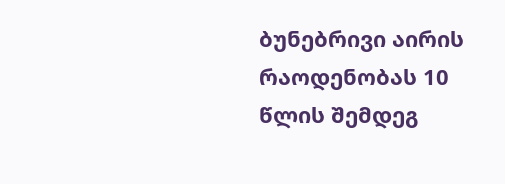ბუნებრივი აირის რაოდენობას 10 წლის შემდეგ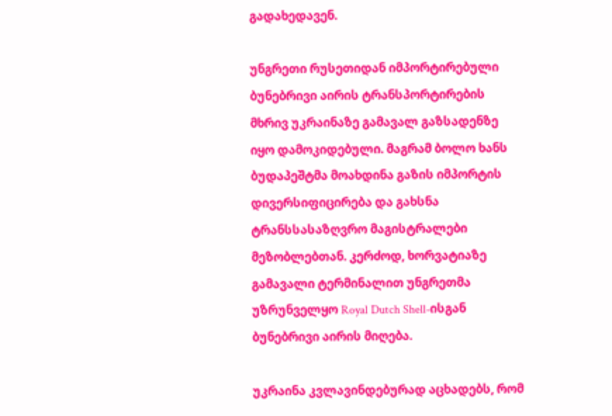გადახედავენ.

უნგრეთი რუსეთიდან იმპორტირებული ბუნებრივი აირის ტრანსპორტირების მხრივ უკრაინაზე გამავალ გაზსადენზე იყო დამოკიდებული. მაგრამ ბოლო ხანს ბუდაპეშტმა მოახდინა გაზის იმპორტის დივერსიფიცირება და გახსნა ტრანსსასაზღვრო მაგისტრალები მეზობლებთან. კერძოდ, ხორვატიაზე გამავალი ტერმინალით უნგრეთმა უზრუნველყო Royal Dutch Shell-ისგან ბუნებრივი აირის მიღება.

უკრაინა კვლავინდებურად აცხადებს, რომ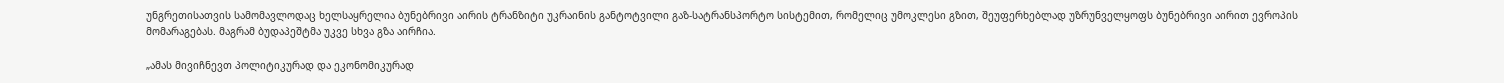უნგრეთისათვის სამომავლოდაც ხელსაყრელია ბუნებრივი აირის ტრანზიტი უკრაინის განტოტვილი გაზ-სატრანსპორტო სისტემით, რომელიც უმოკლესი გზით, შეუფერხებლად უზრუნველყოფს ბუნებრივი აირით ევროპის მომარაგებას. მაგრამ ბუდაპეშტმა უკვე სხვა გზა აირჩია.

„ამას მივიჩნევთ პოლიტიკურად და ეკონომიკურად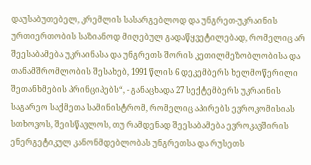დაუსაბუთებელ, კრემლის სასარგებლოდ და უნგრეთ-უკრაინის ურთიერთობის საზიანოდ მიღებულ გადაწყვეტილებად, რომელიც არ შეესაბამება უკრაინასა და უნგრეთს შორის კეთილმეზობლობისა და თანამშრომლობის შესახებ, 1991 წლის 6 დეკემბერს ხელმოწერილი შეთანხმების პრინციპებს“, - განაცხადა 27 სექტემბერს უკრაინის საგარეო საქმეთა სამინისტრომ, რომელიც აპირებს ევროკომისიას სთხოვოს, შეისწავლოს, თუ რამდენად შეესაბამება ევროკავშირის ენერგეტიკულ კანონმდებლობას უნგრეთსა და რუსეთს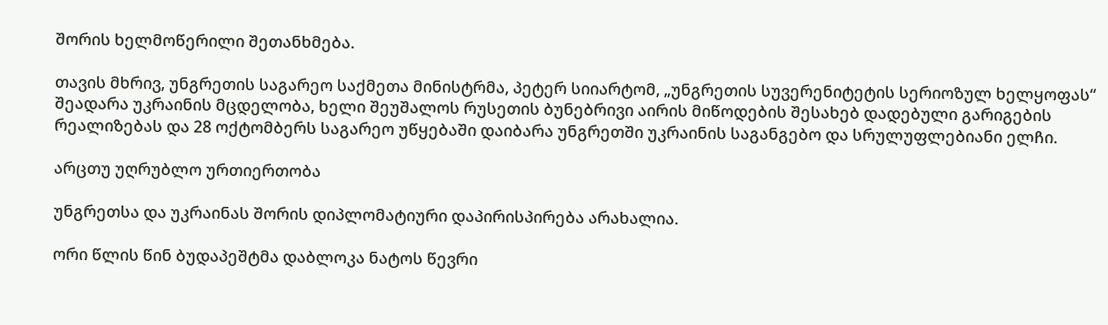შორის ხელმოწერილი შეთანხმება.

თავის მხრივ, უნგრეთის საგარეო საქმეთა მინისტრმა, პეტერ სიიარტომ, „უნგრეთის სუვერენიტეტის სერიოზულ ხელყოფას“ შეადარა უკრაინის მცდელობა, ხელი შეუშალოს რუსეთის ბუნებრივი აირის მიწოდების შესახებ დადებული გარიგების რეალიზებას და 28 ოქტომბერს საგარეო უწყებაში დაიბარა უნგრეთში უკრაინის საგანგებო და სრულუფლებიანი ელჩი.

არცთუ უღრუბლო ურთიერთობა

უნგრეთსა და უკრაინას შორის დიპლომატიური დაპირისპირება არახალია.

ორი წლის წინ ბუდაპეშტმა დაბლოკა ნატოს წევრი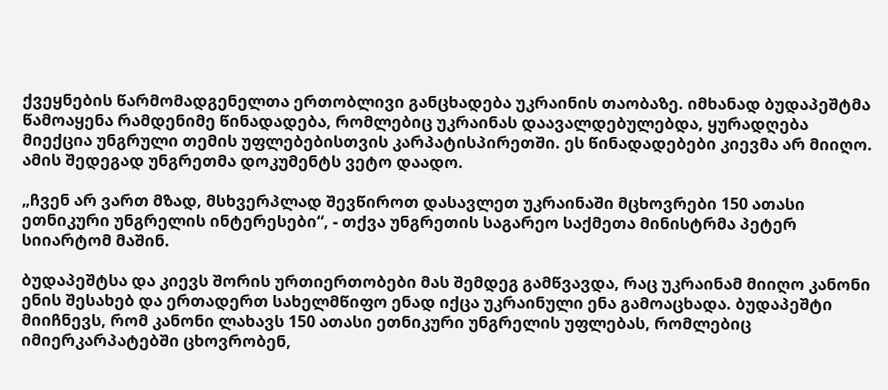ქვეყნების წარმომადგენელთა ერთობლივი განცხადება უკრაინის თაობაზე. იმხანად ბუდაპეშტმა წამოაყენა რამდენიმე წინადადება, რომლებიც უკრაინას დაავალდებულებდა, ყურადღება მიექცია უნგრული თემის უფლებებისთვის კარპატისპირეთში. ეს წინადადებები კიევმა არ მიიღო. ამის შედეგად უნგრეთმა დოკუმენტს ვეტო დაადო.

„ჩვენ არ ვართ მზად, მსხვერპლად შევწიროთ დასავლეთ უკრაინაში მცხოვრები 150 ათასი ეთნიკური უნგრელის ინტერესები“, - თქვა უნგრეთის საგარეო საქმეთა მინისტრმა პეტერ სიიარტომ მაშინ.

ბუდაპეშტსა და კიევს შორის ურთიერთობები მას შემდეგ გამწვავდა, რაც უკრაინამ მიიღო კანონი ენის შესახებ და ერთადერთ სახელმწიფო ენად იქცა უკრაინული ენა გამოაცხადა. ბუდაპეშტი მიიჩნევს, რომ კანონი ლახავს 150 ათასი ეთნიკური უნგრელის უფლებას, რომლებიც იმიერკარპატებში ცხოვრობენ,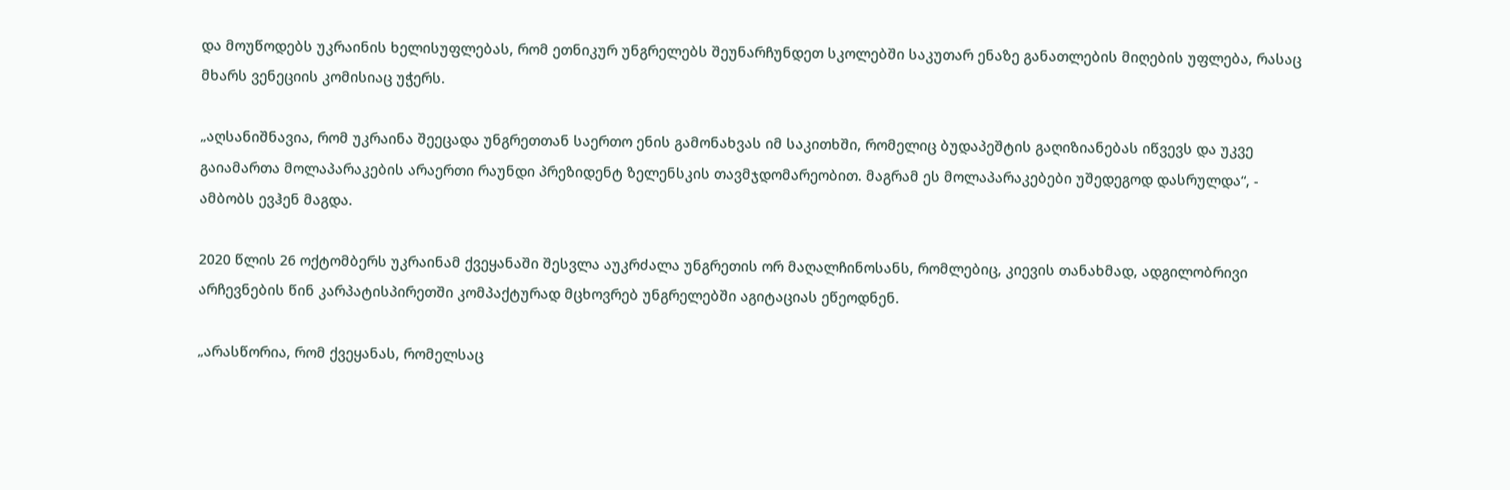და მოუწოდებს უკრაინის ხელისუფლებას, რომ ეთნიკურ უნგრელებს შეუნარჩუნდეთ სკოლებში საკუთარ ენაზე განათლების მიღების უფლება, რასაც მხარს ვენეციის კომისიაც უჭერს.

„აღსანიშნავია, რომ უკრაინა შეეცადა უნგრეთთან საერთო ენის გამონახვას იმ საკითხში, რომელიც ბუდაპეშტის გაღიზიანებას იწვევს და უკვე გაიამართა მოლაპარაკების არაერთი რაუნდი პრეზიდენტ ზელენსკის თავმჯდომარეობით. მაგრამ ეს მოლაპარაკებები უშედეგოდ დასრულდა“, - ამბობს ევჰენ მაგდა.

2020 წლის 26 ოქტომბერს უკრაინამ ქვეყანაში შესვლა აუკრძალა უნგრეთის ორ მაღალჩინოსანს, რომლებიც, კიევის თანახმად, ადგილობრივი არჩევნების წინ კარპატისპირეთში კომპაქტურად მცხოვრებ უნგრელებში აგიტაციას ეწეოდნენ.

„არასწორია, რომ ქვეყანას, რომელსაც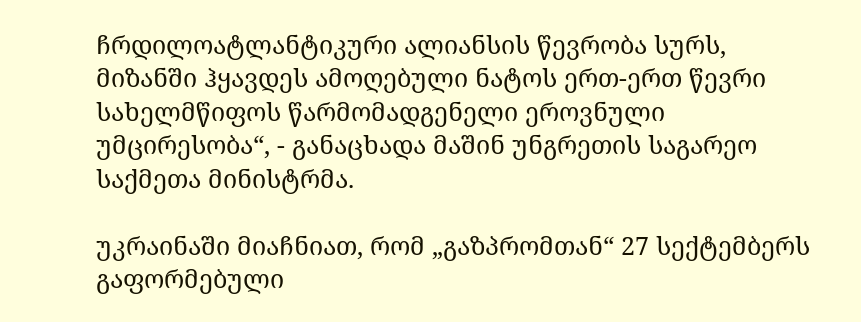ჩრდილოატლანტიკური ალიანსის წევრობა სურს, მიზანში ჰყავდეს ამოღებული ნატოს ერთ-ერთ წევრი სახელმწიფოს წარმომადგენელი ეროვნული უმცირესობა“, - განაცხადა მაშინ უნგრეთის საგარეო საქმეთა მინისტრმა.

უკრაინაში მიაჩნიათ, რომ „გაზპრომთან“ 27 სექტემბერს გაფორმებული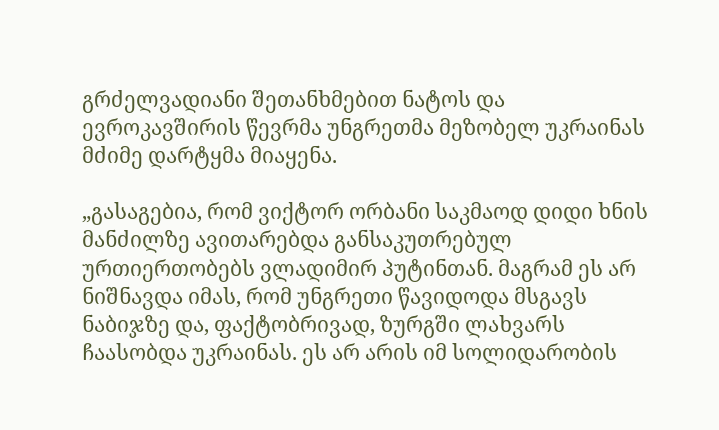გრძელვადიანი შეთანხმებით ნატოს და ევროკავშირის წევრმა უნგრეთმა მეზობელ უკრაინას მძიმე დარტყმა მიაყენა.

„გასაგებია, რომ ვიქტორ ორბანი საკმაოდ დიდი ხნის მანძილზე ავითარებდა განსაკუთრებულ ურთიერთობებს ვლადიმირ პუტინთან. მაგრამ ეს არ ნიშნავდა იმას, რომ უნგრეთი წავიდოდა მსგავს ნაბიჯზე და, ფაქტობრივად, ზურგში ლახვარს ჩაასობდა უკრაინას. ეს არ არის იმ სოლიდარობის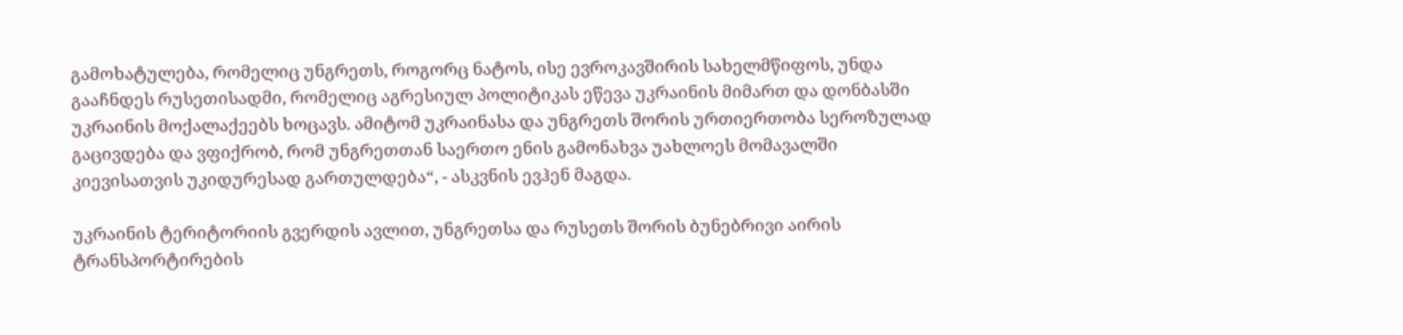გამოხატულება, რომელიც უნგრეთს, როგორც ნატოს, ისე ევროკავშირის სახელმწიფოს, უნდა გააჩნდეს რუსეთისადმი, რომელიც აგრესიულ პოლიტიკას ეწევა უკრაინის მიმართ და დონბასში უკრაინის მოქალაქეებს ხოცავს. ამიტომ უკრაინასა და უნგრეთს შორის ურთიერთობა სეროზულად გაცივდება და ვფიქრობ, რომ უნგრეთთან საერთო ენის გამონახვა უახლოეს მომავალში კიევისათვის უკიდურესად გართულდება“, - ასკვნის ევჰენ მაგდა.

უკრაინის ტერიტორიის გვერდის ავლით, უნგრეთსა და რუსეთს შორის ბუნებრივი აირის ტრანსპორტირების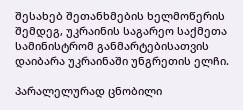შესახებ შეთანხმების ხელმოწერის შემდეგ, უკრაინის საგარეო საქმეთა სამინისტრომ განმარტებისათვის დაიბარა უკრაინაში უნგრეთის ელჩი.

პარალელურად ცნობილი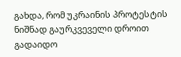გახდა, რომ უკრაინის პროტესტის ნიშნად გაურკვეველი დროით გადაიდო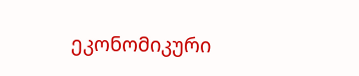ეკონომიკური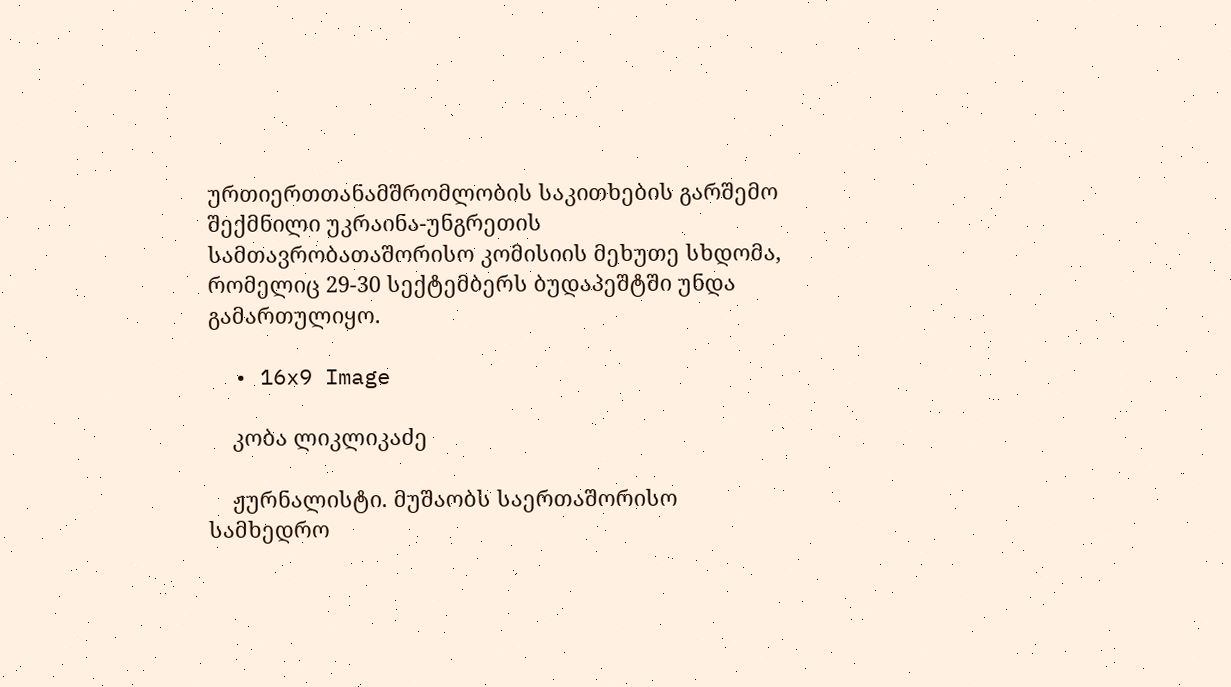ურთიერთთანამშრომლობის საკითხების გარშემო შექმნილი უკრაინა-უნგრეთის სამთავრობათაშორისო კომისიის მეხუთე სხდომა, რომელიც 29-30 სექტემბერს ბუდაპეშტში უნდა გამართულიყო.

  • 16x9 Image

    კობა ლიკლიკაძე

    ჟურნალისტი. მუშაობს საერთაშორისო სამხედრო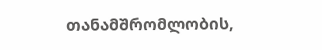თანამშრომლობის,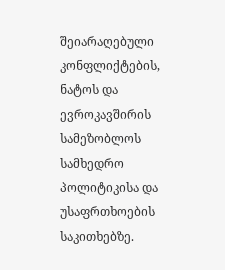შეიარაღებული კონფლიქტების, ნატოს და ევროკავშირის სამეზობლოს სამხედრო პოლიტიკისა და უსაფრთხოების საკითხებზე.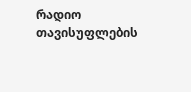რადიო თავისუფლების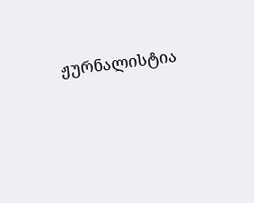ჟურნალისტია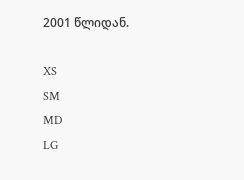2001 წლიდან.

XS
SM
MD
LG